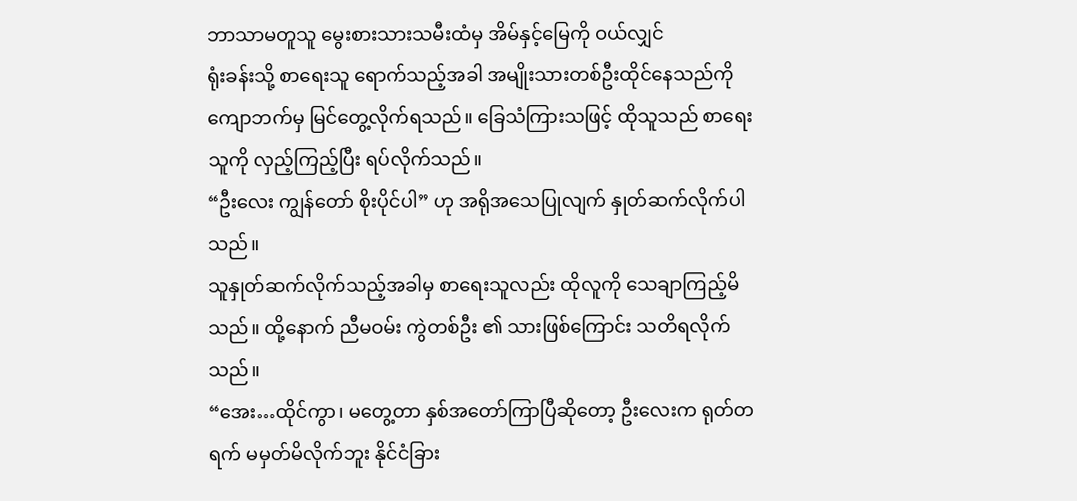ဘာသာမတူသူ မွေးစားသားသမီးထံမှ အိမ်နှင့်မြေကို ဝယ်လျှင်
ရုံးခန်းသို့ စာရေးသူ ရောက်သည့်အခါ အမျိုးသားတစ်ဦးထိုင်နေသည်ကို ကျောဘက်မှ မြင်တွေ့လိုက်ရသည်။ ခြေသံကြားသဖြင့် ထိုသူသည် စာရေးသူကို လှည့်ကြည့်ပြီး ရပ်လိုက်သည်။
“ဦးလေး ကျွန်တော် စိုးပိုင်ပါ” ဟု အရိုအသေပြုလျက် နှုတ်ဆက်လိုက်ပါသည်။
သူနှုတ်ဆက်လိုက်သည့်အခါမှ စာရေးသူလည်း ထိုလူကို သေချာကြည့်မိသည်။ ထို့နောက် ညီမဝမ်း ကွဲတစ်ဦး ၏ သားဖြစ်ကြောင်း သတိရလိုက်သည်။
“အေး…ထိုင်ကွာ၊ မတွေ့တာ နှစ်အတော်ကြာပြီဆိုတော့ ဦးလေးက ရုတ်တရက် မမှတ်မိလိုက်ဘူး နိုင်ငံခြား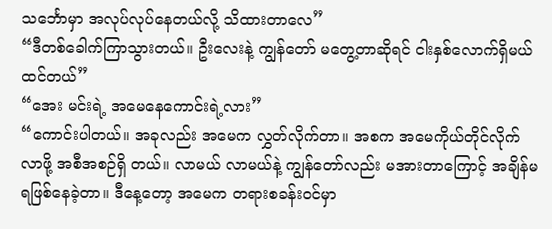သင်္ဘောမှာ အလုပ်လုပ်နေတယ်လို့ သိထားတာလေ”
“ဒီတစ်ခေါက်ကြာသွားတယ်။ ဦးလေးနဲ့ ကျွန်တော် မတွေ့တာဆိုရင် ငါးနှစ်လောက်ရှိမယ်ထင်တယ်”
“အေး မင်းရဲ့ အမေနေကောင်းရဲ့လား”
“ကောင်းပါတယ်။ အခုလည်း အမေက လွှတ်လိုက်တာ။ အစက အမေကိုယ်တိုင်လိုက်လာဖို့ အစီအစဉ်ရှိ တယ်။ လာမယ် လာမယ်နဲ့ ကျွန်တော်လည်း မအားတာကြောင့် အချိန်မရဖြစ်နေခဲ့တာ။ ဒီနေ့တော့ အမေက တရားစခန်းဝင်မှာ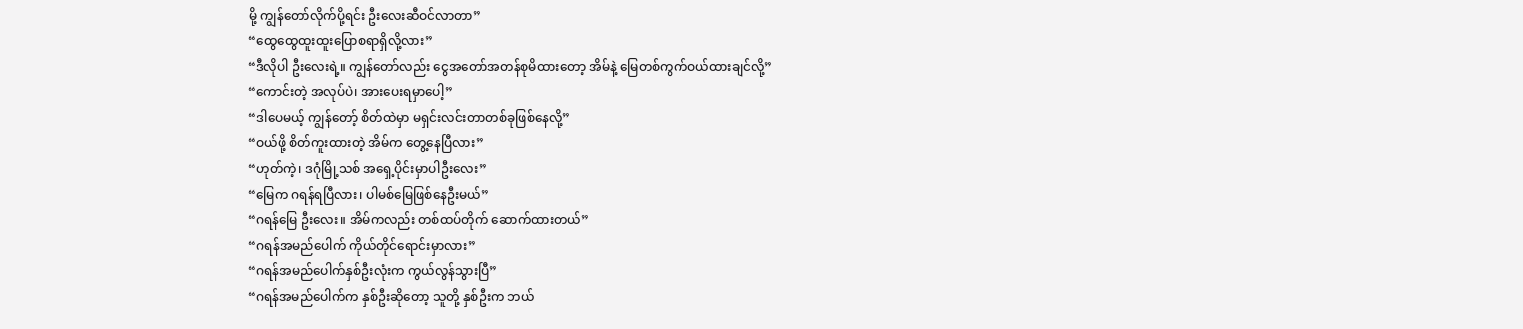မို့ ကျွန်တော်လိုက်ပို့ရင်း ဦးလေးဆီဝင်လာတာ”
“ထွေထွေထူးထူးပြောစရာရှိလို့လား”
“ဒီလိုပါ ဦးလေးရဲ့။ ကျွန်တော်လည်း ငွေအတော်အတန်စုမိထားတော့ အိမ်နဲ့ မြေတစ်ကွက်ဝယ်ထားချင်လို့”
“ကောင်းတဲ့ အလုပ်ပဲ၊ အားပေးရမှာပေါ့”
“ဒါပေမယ့် ကျွန်တော့် စိတ်ထဲမှာ မရှင်းလင်းတာတစ်ခုဖြစ်နေလို့”
“ဝယ်ဖို့ စိတ်ကူးထားတဲ့ အိမ်က တွေ့နေပြီလား”
“ဟုတ်ကဲ့၊ ဒဂုံမြို့သစ် အရှေ့ပိုင်းမှာပါဦးလေး”
“မြေက ဂရန်ရပြီလား၊ ပါမစ်မြေဖြစ်နေဦးမယ်”
“ဂရန်မြေ ဦးလေး။ အိမ်ကလည်း တစ်ထပ်တိုက် ဆောက်ထားတယ်”
“ဂရန်အမည်ပေါက် ကိုယ်တိုင်ရောင်းမှာလား”
“ဂရန်အမည်ပေါက်နှစ်ဦးလုံးက ကွယ်လွန်သွားပြီ”
“ဂရန်အမည်ပေါက်က နှစ်ဦးဆိုတော့ သူတို့ နှစ်ဦးက ဘယ်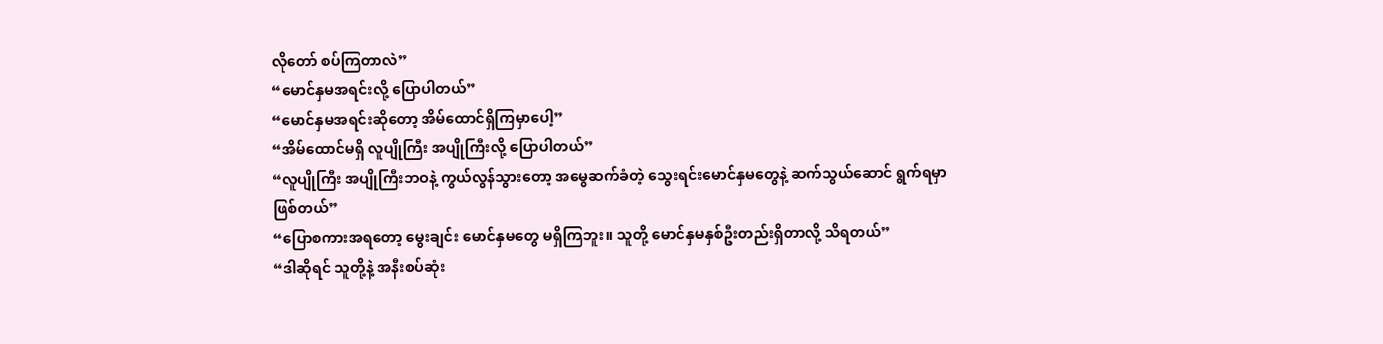လိုတော် စပ်ကြတာလဲ”
“မောင်နှမအရင်းလို့ ပြောပါတယ်”
“မောင်နှမအရင်းဆိုတော့ အိမ်ထောင်ရှိကြမှာပေါ့”
“အိမ်ထောင်မရှိ လူပျိုကြီး အပျိုကြီးလို့ ပြောပါတယ်”
“လူပျိုကြီး အပျိုကြီးဘဝနဲ့ ကွယ်လွန်သွားတော့ အမွေဆက်ခံတဲ့ သွေးရင်းမောင်နှမတွေနဲ့ ဆက်သွယ်ဆောင် ရွက်ရမှာ ဖြစ်တယ်”
“ပြောစကားအရတော့ မွေးချင်း မောင်နှမတွေ မရှိကြဘူး။ သူတို့ မောင်နှမနှစ်ဦးတည်းရှိတာလို့ သိရတယ်”
“ဒါဆိုရင် သူတို့နဲ့ အနီးစပ်ဆုံး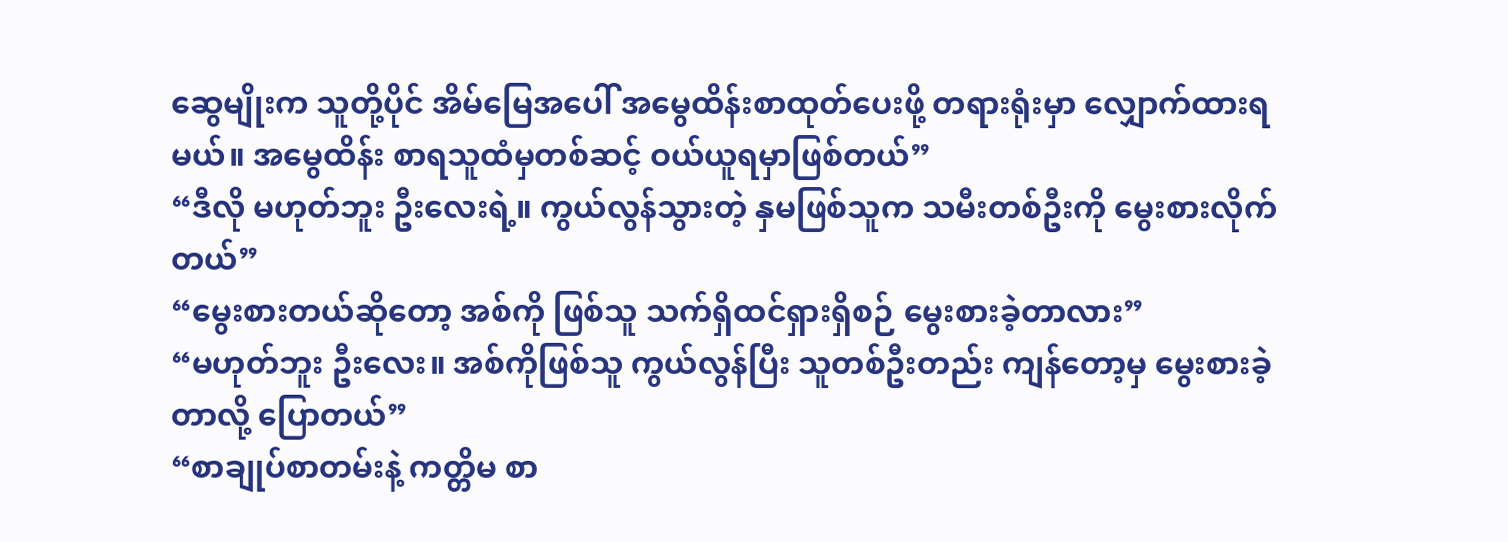ဆွေမျိုးက သူတို့ပိုင် အိမ်မြေအပေါ် အမွေထိန်းစာထုတ်ပေးဖို့ တရားရုံးမှာ လျှောက်ထားရမယ်။ အမွေထိန်း စာရသူထံမှတစ်ဆင့် ဝယ်ယူရမှာဖြစ်တယ်”
“ဒီလို မဟုတ်ဘူး ဦးလေးရဲ့။ ကွယ်လွန်သွားတဲ့ နှမဖြစ်သူက သမီးတစ်ဦးကို မွေးစားလိုက်တယ်”
“မွေးစားတယ်ဆိုတော့ အစ်ကို ဖြစ်သူ သက်ရှိထင်ရှားရှိစဉ် မွေးစားခဲ့တာလား”
“မဟုတ်ဘူး ဦးလေး။ အစ်ကိုဖြစ်သူ ကွယ်လွန်ပြီး သူတစ်ဦးတည်း ကျန်တော့မှ မွေးစားခဲ့တာလို့ ပြောတယ်”
“စာချုပ်စာတမ်းနဲ့ ကတ္တိမ စာ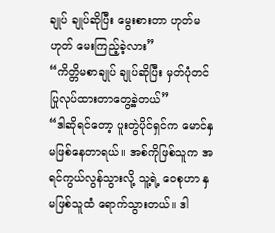ချုပ် ချုပ်ဆိုပြီး မွေးစားတာ ဟုတ်မဟုတ် မေးကြည့်ခဲ့လား”
“ကိတ္တိမစာချုပ် ချုပ်ဆိုပြီး မှတ်ပုံတင်ပြုလုပ်ထားတာတွေ့ခဲ့တယ်”
“ဒါဆိုရင်တော့ ပူးတွဲပိုင်ရှင်က မောင်နှမဖြစ်နေတာရယ်။ အစ်ကိုဖြစ်သူက အရင်ကွယ်လွန်သွားလို့ သူ့ရဲ့ ဝေစုဟာ နှမဖြစ်သူထံ ရောက်သွားတယ်။ ဒါ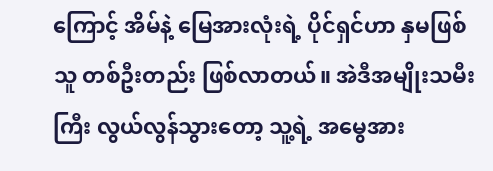ကြောင့် အိမ်နဲ့ မြေအားလုံးရဲ့ ပိုင်ရှင်ဟာ နှမဖြစ်သူ တစ်ဦးတည်း ဖြစ်လာတယ်။ အဲဒီအမျိုးသမီးကြီး လွယ်လွန်သွားတော့ သူ့ရဲ့ အမွေအား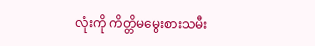လုံးကို ကိတ္တိမမွေးစားသမီး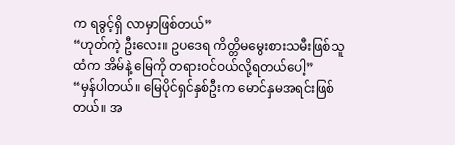က ရခွင့်ရှိ လာမှာဖြစ်တယ်”
“ဟုတ်ကဲ့ ဦးလေး။ ဥပဒေရ ကိတ္တိမမွေးစားသမီးဖြစ်သူထံက အိမ်နဲ့ မြေကို တရားဝင်ဝယ်လို့ရတယ်ပေါ့”
“မှန်ပါတယ်။ မြေပိုင်ရှင်နှစ်ဦးက မောင်နှမအရင်းဖြစ်တယ်။ အ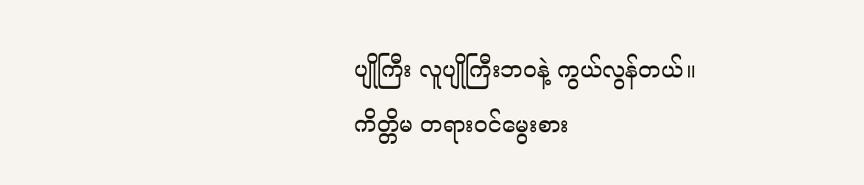ပျိုကြီး လူပျိုကြီးဘဝနဲ့ ကွယ်လွန်တယ်။ ကိတ္တိမ တရားဝင်မွေးစား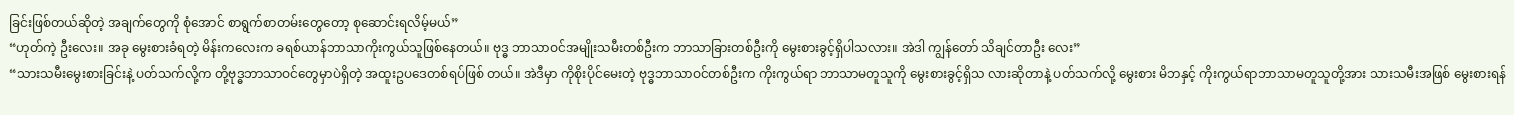ခြင်းဖြစ်တယ်ဆိုတဲ့ အချက်တွေကို စုံအောင် စာရွက်စာတမ်းတွေတော့ စုဆောင်းရလိမ့်မယ်”
“ဟုတ်ကဲ့ ဦးလေး။ အခု မွေးစားခံရတဲ့ မိန်းကလေးက ခရစ်ယာန်ဘာသာကိုးကွယ်သူဖြစ်နေတယ်။ ဗုဒ္ဓ ဘာသာဝင်အမျိုးသမီးတစ်ဦးက ဘာသာခြားတစ်ဦးကို မွေးစားခွင့်ရှိပါသလား။ အဲဒါ ကျွန်တော် သိချင်တာဦး လေး”
“သားသမီးမွေးစားခြင်းနဲ့ ပတ်သက်လို့က တို့ဗုဒ္ဓဘာသာဝင်တွေမှာပဲရှိတဲ့ အထူးဥပဒေတစ်ရပ်ဖြစ် တယ်။ အဲဒီမှာ ကိုစိုးပိုင်မေးတဲ့ ဗုဒ္ဓဘာသာဝင်တစ်ဦးက ကိုးကွယ်ရာ ဘာသာမတူသူကို မွေးစားခွင့်ရှိသ လားဆိုတာနဲ့ ပတ်သက်လို့ မွေးစား မိဘနှင့် ကိုးကွယ်ရာဘာသာမတူသူတို့အား သားသမီးအဖြစ် မွေးစားရန်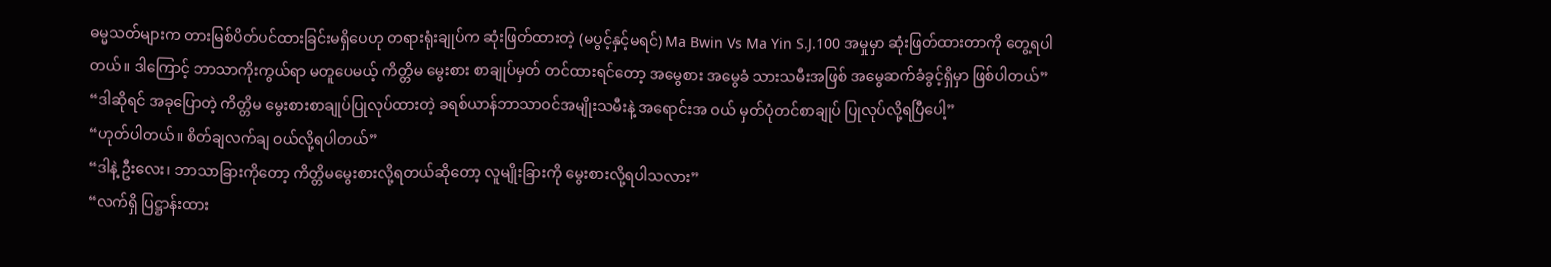ဓမ္မသတ်များက တားမြစ်ပိတ်ပင်ထားခြင်းမရှိပေဟု တရားရုံးချုပ်က ဆုံးဖြတ်ထားတဲ့ (မပွင့်နှင့်မရင်) Ma Bwin Vs Ma Yin S.J.100 အမှုမှာ ဆုံးဖြတ်ထားတာကို တွေ့ရပါတယ်။ ဒါကြောင့် ဘာသာကိုးကွယ်ရာ မတူပေမယ့် ကိတ္တိမ မွေးစား စာချုပ်မှတ် တင်ထားရင်တော့ အမွေစား အမွေခံ သားသမီးအဖြစ် အမွေဆက်ခံခွင့်ရှိမှာ ဖြစ်ပါတယ်”
“ဒါဆိုရင် အခုပြောတဲ့ ကိတ္တိမ မွေးစားစာချုပ်ပြုလုပ်ထားတဲ့ ခရစ်ယာန်ဘာသာဝင်အမျိုးသမီးနဲ့ အရောင်းအ ဝယ် မှတ်ပုံတင်စာချုပ် ပြုလုပ်လို့ရပြီပေါ့”
“ဟုတ်ပါတယ်။ စိတ်ချလက်ချ ဝယ်လို့ရပါတယ်”
“ဒါနဲ့ ဦးလေး၊ ဘာသာခြားကိုတော့ ကိတ္တိမမွေးစားလို့ရတယ်ဆိုတော့ လူမျိုးခြားကို မွေးစားလို့ရပါသလား”
“လက်ရှိ ပြဋ္ဌာန်းထား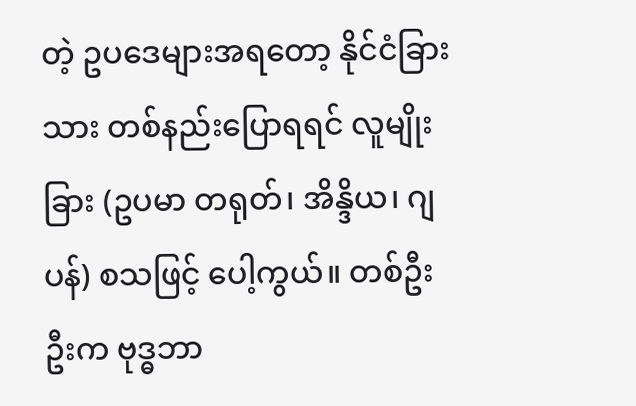တဲ့ ဥပဒေများအရတော့ နိုင်ငံခြားသား တစ်နည်းပြောရရင် လူမျိုးခြား (ဥပမာ တရုတ်၊ အိန္ဒိယ၊ ဂျပန်) စသဖြင့် ပေါ့ကွယ်။ တစ်ဦးဦးက ဗုဒ္ဓဘာ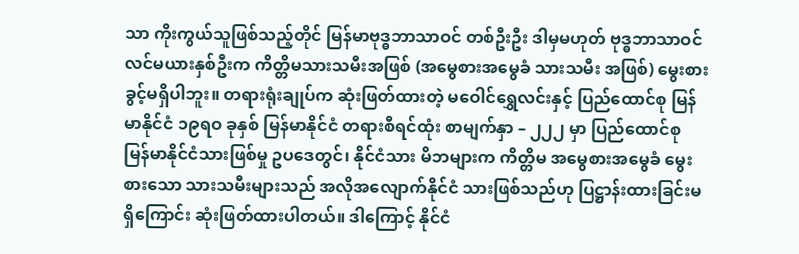သာ ကိုးကွယ်သူဖြစ်သည့်တိုင် မြန်မာဗုဒ္ဓဘာသာဝင် တစ်ဦးဦး ဒါမှမဟုတ် ဗုဒ္ဓဘာသာဝင် လင်မယားနှစ်ဦးက ကိတ္တိမသားသမီးအဖြစ် (အမွေစားအမွေခံ သားသမီး အဖြစ်) မွေးစားခွင့်မရှိပါဘူး။ တရားရုံးချုပ်က ဆုံးဖြတ်ထားတဲ့ မဝေါင်ရွှေလင်းနှင့် ပြည်ထောင်စု မြန်မာနိုင်ငံ ၁၉ရဝ ခုနှစ် မြန်မာနိုင်ငံ တရားစီရင်ထုံး စာမျက်နှာ – ၂၂၂ မှာ ပြည်ထောင်စု မြန်မာနိုင်ငံသားဖြစ်မှု ဥပဒေတွင်၊ နိုင်ငံသား မိဘများက ကိတ္တိမ အမွေစားအမွေခံ မွေးစားသော သားသမီးများသည် အလိုအလျောက်နိုင်ငံ သားဖြစ်သည်ဟု ပြဋ္ဌာန်းထားခြင်းမရှိကြောင်း ဆုံးဖြတ်ထားပါတယ်။ ဒါကြောင့် နိုင်ငံ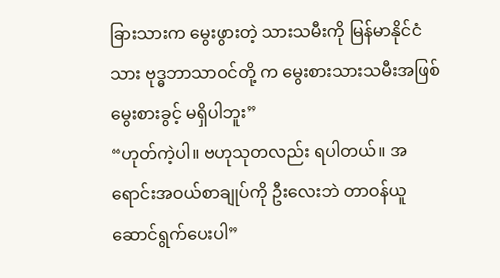ခြားသားက မွေးဖွားတဲ့ သားသမီးကို မြန်မာနိုင်ငံသား ဗုဒ္ဓဘာသာဝင်တို့ က မွေးစားသားသမီးအဖြစ် မွေးစားခွင့် မရှိပါဘူး”
“ဟုတ်ကဲ့ပါ။ ဗဟုသုတလည်း ရပါတယ်။ အရောင်းအဝယ်စာချုပ်ကို ဦးလေးဘဲ တာဝန်ယူဆောင်ရွက်ပေးပါ”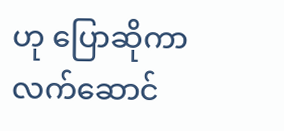ဟု ပြောဆိုကာ လက်ဆောင်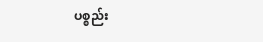ပစ္စည်း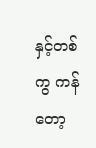နှင့်တစ်ကွ ကန်တော့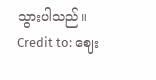သွားပါသည်။
Credit to: ဈေး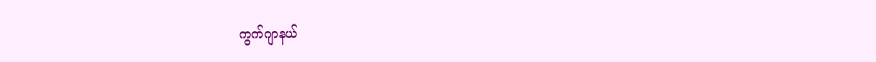ကွက်ဂျာနယ်